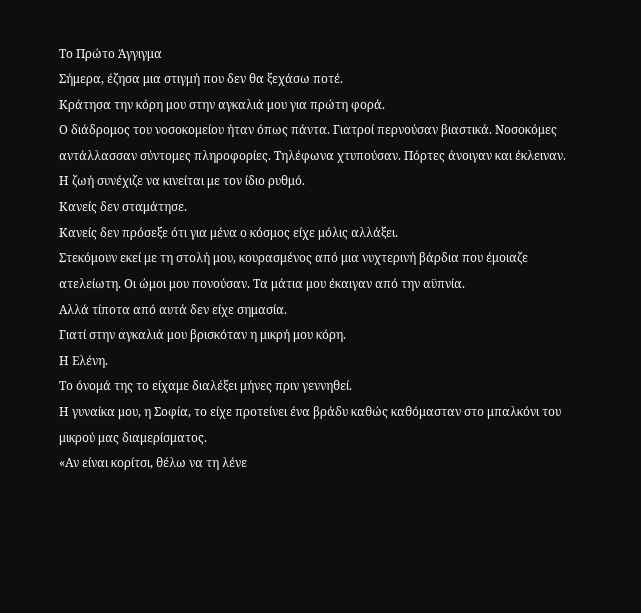Το Πρώτο Άγγιγμα
Σήμερα, έζησα μια στιγμή που δεν θα ξεχάσω ποτέ.
Κράτησα την κόρη μου στην αγκαλιά μου για πρώτη φορά.
Ο διάδρομος του νοσοκομείου ήταν όπως πάντα. Γιατροί περνούσαν βιαστικά. Νοσοκόμες αντάλλασσαν σύντομες πληροφορίες. Τηλέφωνα χτυπούσαν. Πόρτες άνοιγαν και έκλειναν.
Η ζωή συνέχιζε να κινείται με τον ίδιο ρυθμό.
Κανείς δεν σταμάτησε.
Κανείς δεν πρόσεξε ότι για μένα ο κόσμος είχε μόλις αλλάξει.
Στεκόμουν εκεί με τη στολή μου, κουρασμένος από μια νυχτερινή βάρδια που έμοιαζε ατελείωτη. Οι ώμοι μου πονούσαν. Τα μάτια μου έκαιγαν από την αϋπνία.
Αλλά τίποτα από αυτά δεν είχε σημασία.
Γιατί στην αγκαλιά μου βρισκόταν η μικρή μου κόρη.
Η Ελένη.
Το όνομά της το είχαμε διαλέξει μήνες πριν γεννηθεί.
Η γυναίκα μου, η Σοφία, το είχε προτείνει ένα βράδυ καθώς καθόμασταν στο μπαλκόνι του μικρού μας διαμερίσματος.
«Αν είναι κορίτσι, θέλω να τη λένε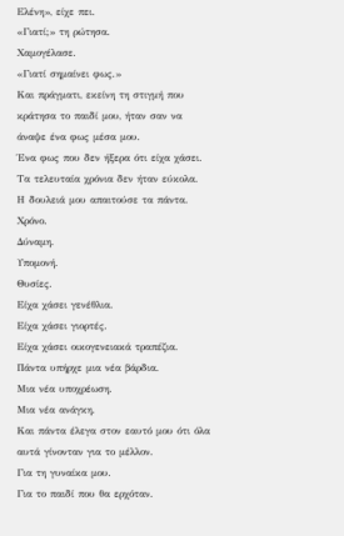Ελένη», είχε πει.
«Γιατί;» τη ρώτησα.
Χαμογέλασε.
«Γιατί σημαίνει φως.»
Και πράγματι, εκείνη τη στιγμή που κράτησα το παιδί μου, ήταν σαν να άναψε ένα φως μέσα μου.
Ένα φως που δεν ήξερα ότι είχα χάσει.
Τα τελευταία χρόνια δεν ήταν εύκολα.
Η δουλειά μου απαιτούσε τα πάντα.
Χρόνο.
Δύναμη.
Υπομονή.
Θυσίες.
Είχα χάσει γενέθλια.
Είχα χάσει γιορτές.
Είχα χάσει οικογενειακά τραπέζια.
Πάντα υπήρχε μια νέα βάρδια.
Μια νέα υποχρέωση.
Μια νέα ανάγκη.
Και πάντα έλεγα στον εαυτό μου ότι όλα αυτά γίνονταν για το μέλλον.
Για τη γυναίκα μου.
Για το παιδί που θα ερχόταν.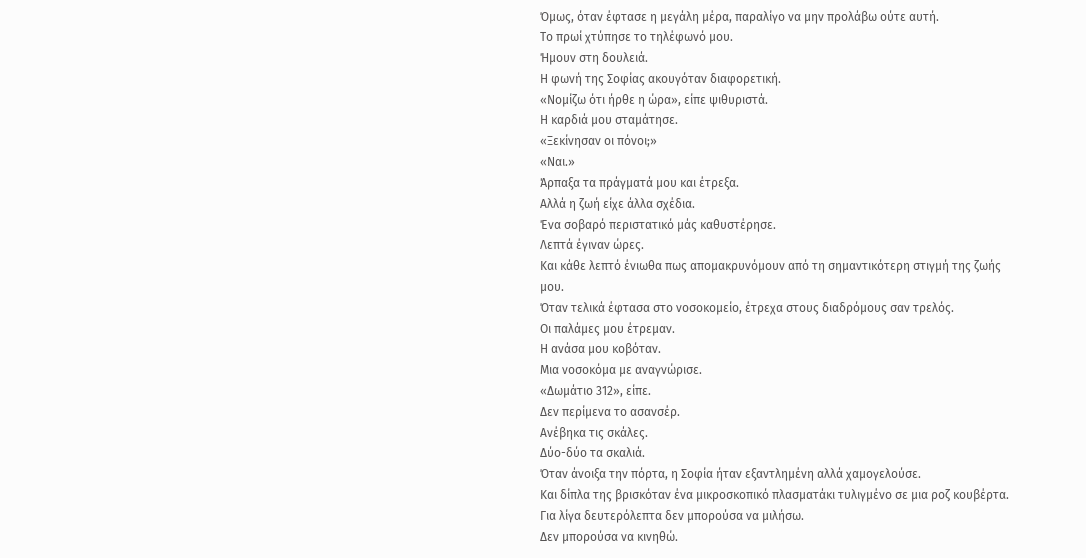Όμως, όταν έφτασε η μεγάλη μέρα, παραλίγο να μην προλάβω ούτε αυτή.
Το πρωί χτύπησε το τηλέφωνό μου.
Ήμουν στη δουλειά.
Η φωνή της Σοφίας ακουγόταν διαφορετική.
«Νομίζω ότι ήρθε η ώρα», είπε ψιθυριστά.
Η καρδιά μου σταμάτησε.
«Ξεκίνησαν οι πόνοι;»
«Ναι.»
Άρπαξα τα πράγματά μου και έτρεξα.
Αλλά η ζωή είχε άλλα σχέδια.
Ένα σοβαρό περιστατικό μάς καθυστέρησε.
Λεπτά έγιναν ώρες.
Και κάθε λεπτό ένιωθα πως απομακρυνόμουν από τη σημαντικότερη στιγμή της ζωής μου.
Όταν τελικά έφτασα στο νοσοκομείο, έτρεχα στους διαδρόμους σαν τρελός.
Οι παλάμες μου έτρεμαν.
Η ανάσα μου κοβόταν.
Μια νοσοκόμα με αναγνώρισε.
«Δωμάτιο 312», είπε.
Δεν περίμενα το ασανσέρ.
Ανέβηκα τις σκάλες.
Δύο-δύο τα σκαλιά.
Όταν άνοιξα την πόρτα, η Σοφία ήταν εξαντλημένη αλλά χαμογελούσε.
Και δίπλα της βρισκόταν ένα μικροσκοπικό πλασματάκι τυλιγμένο σε μια ροζ κουβέρτα.
Για λίγα δευτερόλεπτα δεν μπορούσα να μιλήσω.
Δεν μπορούσα να κινηθώ.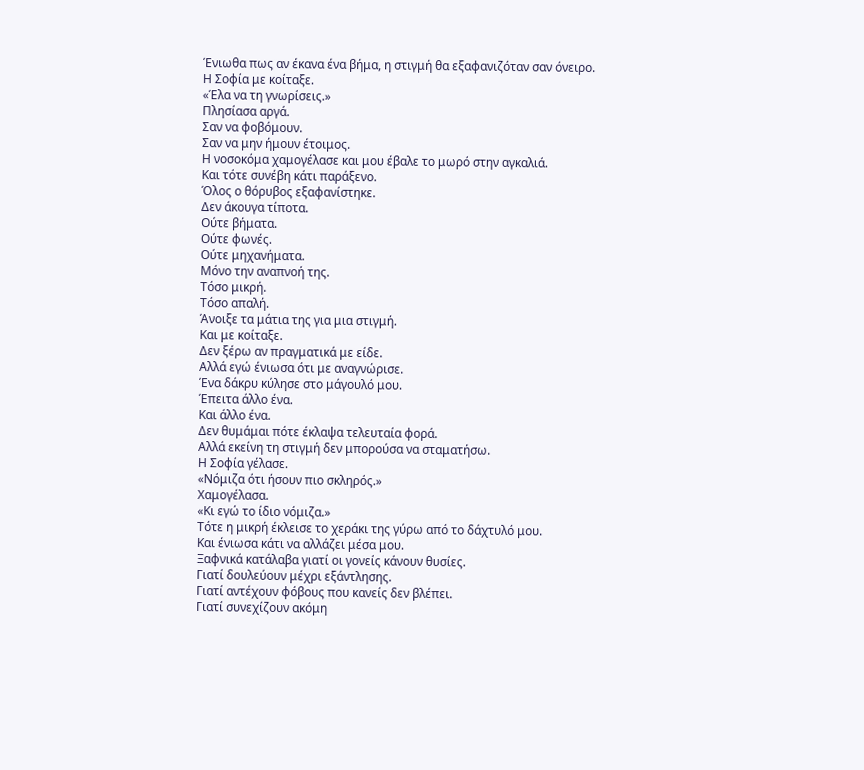Ένιωθα πως αν έκανα ένα βήμα, η στιγμή θα εξαφανιζόταν σαν όνειρο.
Η Σοφία με κοίταξε.
«Έλα να τη γνωρίσεις.»
Πλησίασα αργά.
Σαν να φοβόμουν.
Σαν να μην ήμουν έτοιμος.
Η νοσοκόμα χαμογέλασε και μου έβαλε το μωρό στην αγκαλιά.
Και τότε συνέβη κάτι παράξενο.
Όλος ο θόρυβος εξαφανίστηκε.
Δεν άκουγα τίποτα.
Ούτε βήματα.
Ούτε φωνές.
Ούτε μηχανήματα.
Μόνο την αναπνοή της.
Τόσο μικρή.
Τόσο απαλή.
Άνοιξε τα μάτια της για μια στιγμή.
Και με κοίταξε.
Δεν ξέρω αν πραγματικά με είδε.
Αλλά εγώ ένιωσα ότι με αναγνώρισε.
Ένα δάκρυ κύλησε στο μάγουλό μου.
Έπειτα άλλο ένα.
Και άλλο ένα.
Δεν θυμάμαι πότε έκλαψα τελευταία φορά.
Αλλά εκείνη τη στιγμή δεν μπορούσα να σταματήσω.
Η Σοφία γέλασε.
«Νόμιζα ότι ήσουν πιο σκληρός.»
Χαμογέλασα.
«Κι εγώ το ίδιο νόμιζα.»
Τότε η μικρή έκλεισε το χεράκι της γύρω από το δάχτυλό μου.
Και ένιωσα κάτι να αλλάζει μέσα μου.
Ξαφνικά κατάλαβα γιατί οι γονείς κάνουν θυσίες.
Γιατί δουλεύουν μέχρι εξάντλησης.
Γιατί αντέχουν φόβους που κανείς δεν βλέπει.
Γιατί συνεχίζουν ακόμη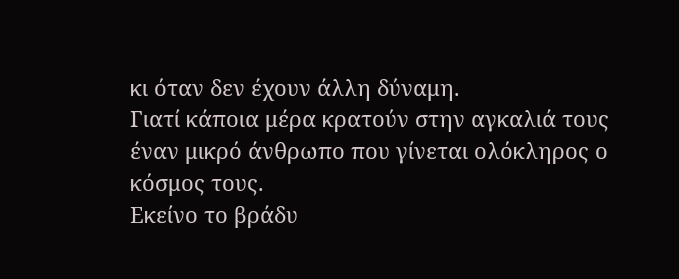κι όταν δεν έχουν άλλη δύναμη.
Γιατί κάποια μέρα κρατούν στην αγκαλιά τους έναν μικρό άνθρωπο που γίνεται ολόκληρος ο κόσμος τους.
Εκείνο το βράδυ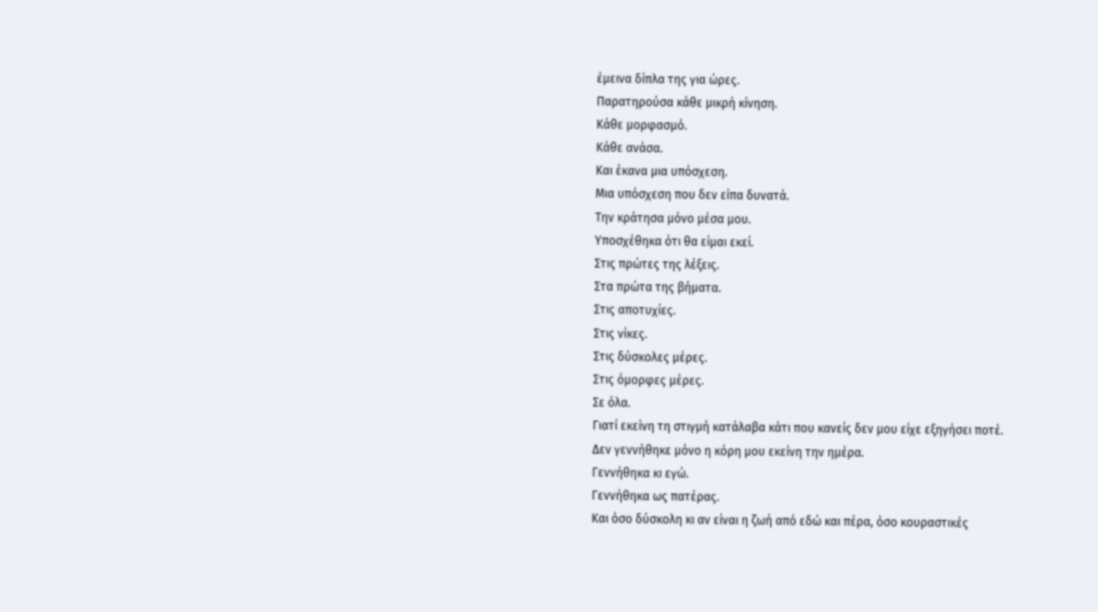έμεινα δίπλα της για ώρες.
Παρατηρούσα κάθε μικρή κίνηση.
Κάθε μορφασμό.
Κάθε ανάσα.
Και έκανα μια υπόσχεση.
Μια υπόσχεση που δεν είπα δυνατά.
Την κράτησα μόνο μέσα μου.
Υποσχέθηκα ότι θα είμαι εκεί.
Στις πρώτες της λέξεις.
Στα πρώτα της βήματα.
Στις αποτυχίες.
Στις νίκες.
Στις δύσκολες μέρες.
Στις όμορφες μέρες.
Σε όλα.
Γιατί εκείνη τη στιγμή κατάλαβα κάτι που κανείς δεν μου είχε εξηγήσει ποτέ.
Δεν γεννήθηκε μόνο η κόρη μου εκείνη την ημέρα.
Γεννήθηκα κι εγώ.
Γεννήθηκα ως πατέρας.
Και όσο δύσκολη κι αν είναι η ζωή από εδώ και πέρα, όσο κουραστικές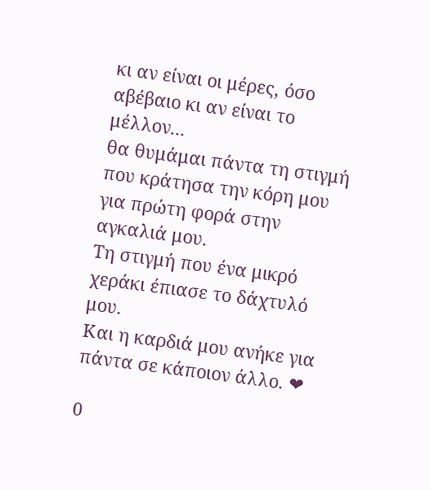κι αν είναι οι μέρες, όσο αβέβαιο κι αν είναι το μέλλον...
θα θυμάμαι πάντα τη στιγμή που κράτησα την κόρη μου για πρώτη φορά στην αγκαλιά μου.
Τη στιγμή που ένα μικρό χεράκι έπιασε το δάχτυλό μου.
Και η καρδιά μου ανήκε για πάντα σε κάποιον άλλο. ❤

0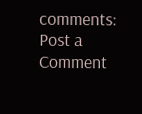comments:
Post a Comment